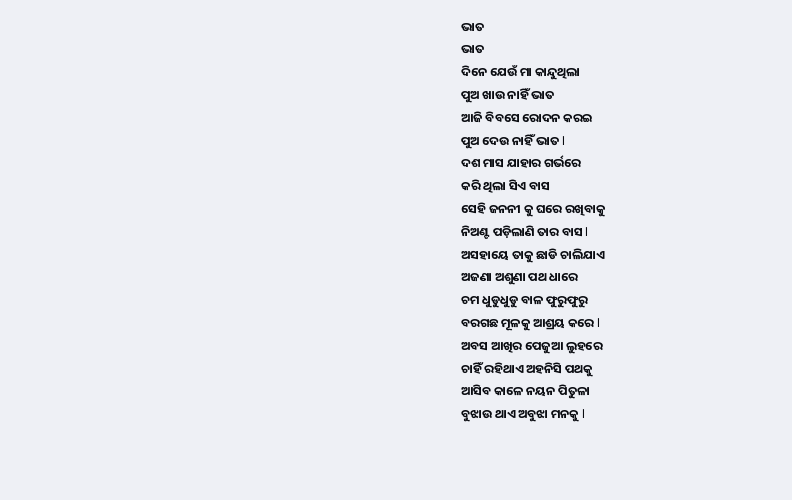ଭାତ
ଭାତ
ଦିନେ ଯେଉଁ ମା କାନ୍ଦୁଥିଲା
ପୁଅ ଖାଉ ନାହିଁ ଭାତ
ଆଜି ବିବସେ ରୋଦନ କରଇ
ପୁଅ ଦେଉ ନାହିଁ ଭାତ l
ଦଶ ମାସ ଯାହାର ଗର୍ଭରେ
କରି ଥିଲା ସିଏ ବାସ
ସେହି ଜନନୀ କୁ ଘରେ ରଖିବାକୁ
ନିଅଣ୍ଟ ପଡ଼ିଲାଣି ତାର ବାସ l
ଅସହାୟେ ତାକୁ ଛାଡି ଚାଲିଯାଏ
ଅଜଣା ଅଶୁଣା ପଥ ଧାରେ
ଚମ ଧୁଡୁଧୁଡୁ ବାଳ ଫୁରୁଫୁରୁ
ବରଗଛ ମୂଳକୁ ଆଶ୍ରୟ କରେ l
ଅବସ ଆଖିର ପେଜୁଆ ଲୁହରେ
ଚାହିଁ ରହିଥାଏ ଅହନିସି ପଥକୁ
ଆସିବ କାଳେ ନୟନ ପିତୁଳା
ବୁଝାଉ ଥାଏ ଅବୁଝା ମନକୁ l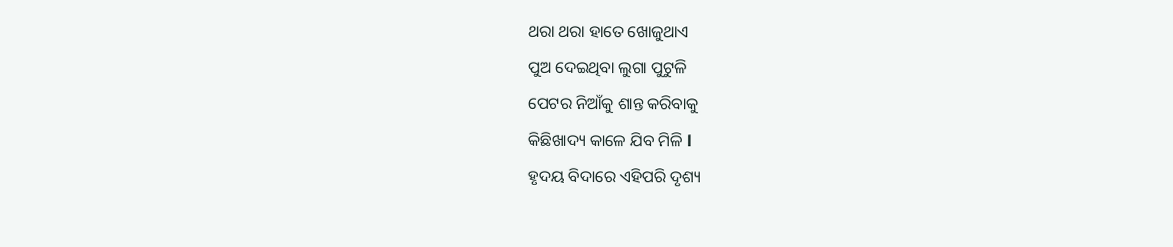ଥରା ଥରା ହାତେ ଖୋଜୁଥାଏ
ପୁଅ ଦେଇଥିବା ଲୁଗା ପୁଟୁଳି
ପେଟର ନିଆଁକୁ ଶାନ୍ତ କରିବାକୁ
କିଛିଖାଦ୍ୟ କାଳେ ଯିବ ମିଳି l
ହୃଦୟ ବିଦାରେ ଏହିପରି ଦୃଶ୍ୟ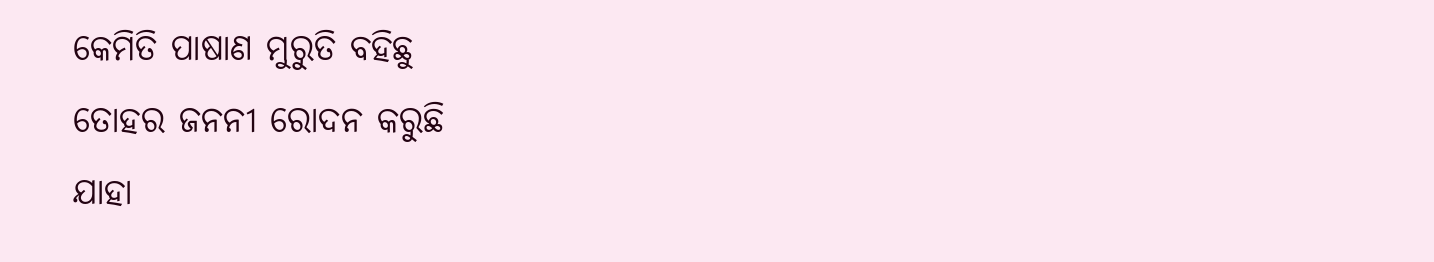କେମିତି ପାଷାଣ ମୁରୁତି ବହିଛୁ
ତୋହର ଜନନୀ ରୋଦନ କରୁଛି
ଯାହା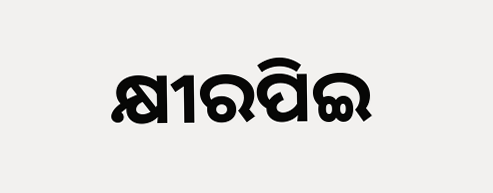କ୍ଷୀରପିଇ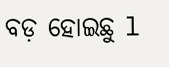ବଡ଼ ହୋଇଛୁ l